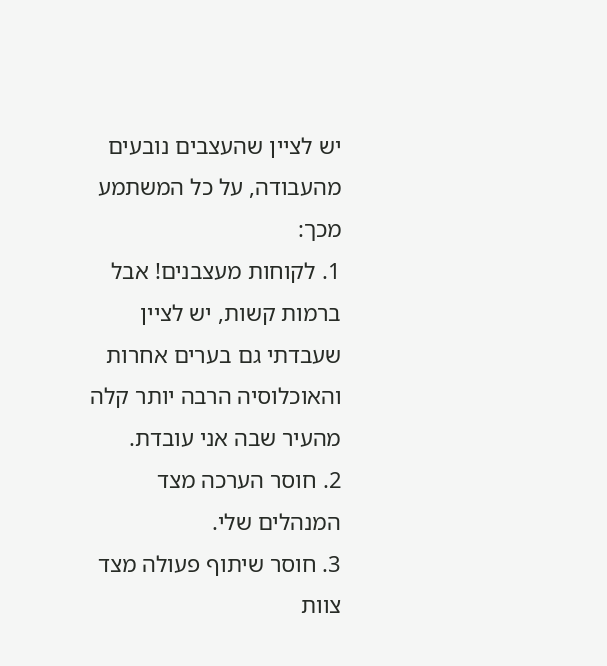יש לציין שהעצבים נובעים מהעבודה, על כל המשתמע מכך:
1. לקוחות מעצבנים! אבל ברמות קשות, יש לציין שעבדתי גם בערים אחרות והאוכלוסיה הרבה יותר קלה מהעיר שבה אני עובדת.
2. חוסר הערכה מצד המנהלים שלי.
3. חוסר שיתוף פעולה מצד צוות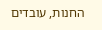החנות, עובדים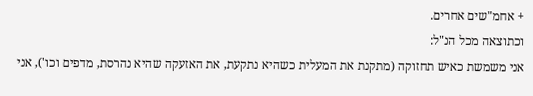+ אחמ"שים אחרים.
וכתוצאה מכל הנ"ל:
אני משמשת כאיש תחזוקה (מתקנת את המעלית כשהיא נתקעת, את האזעקה שהיא נהרסת, מדפים וכו'), אני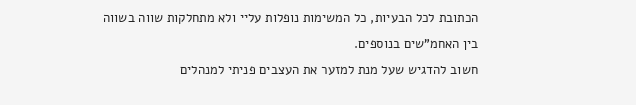הכתובת לכל הבעיות, כל המשימות נופלות עליי ולא מתחלקות שווה בשווה בין האחמ"שים בנוספים.
חשוב להדגיש שעל מנת למזער את העצבים פניתי למנהלים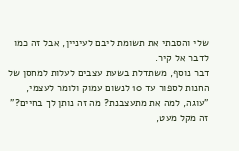שלי והסבתי את תשומת ליבם לעיניין, אבל זה כמו לדבר אל קיר.
דבר נוסף, משתדלת בשעת עצבים לעלות למחסן של החנות לספור עד 10 לנשום עמוק ולומר לעצמי, "עוגה, למה את מתעצבנת? מה זה נותן לך בחיים?" זה מקל מעט,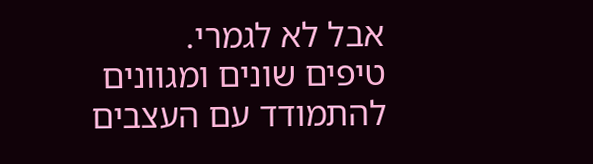אבל לא לגמרי.
טיפים שונים ומגוונים להתמודד עם העצבים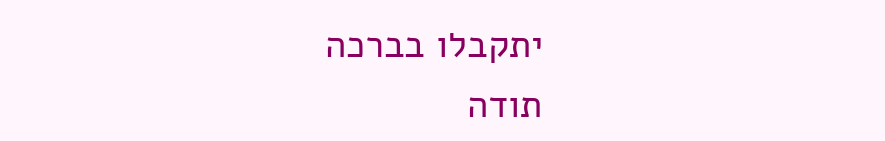יתקבלו בברכה
תודה